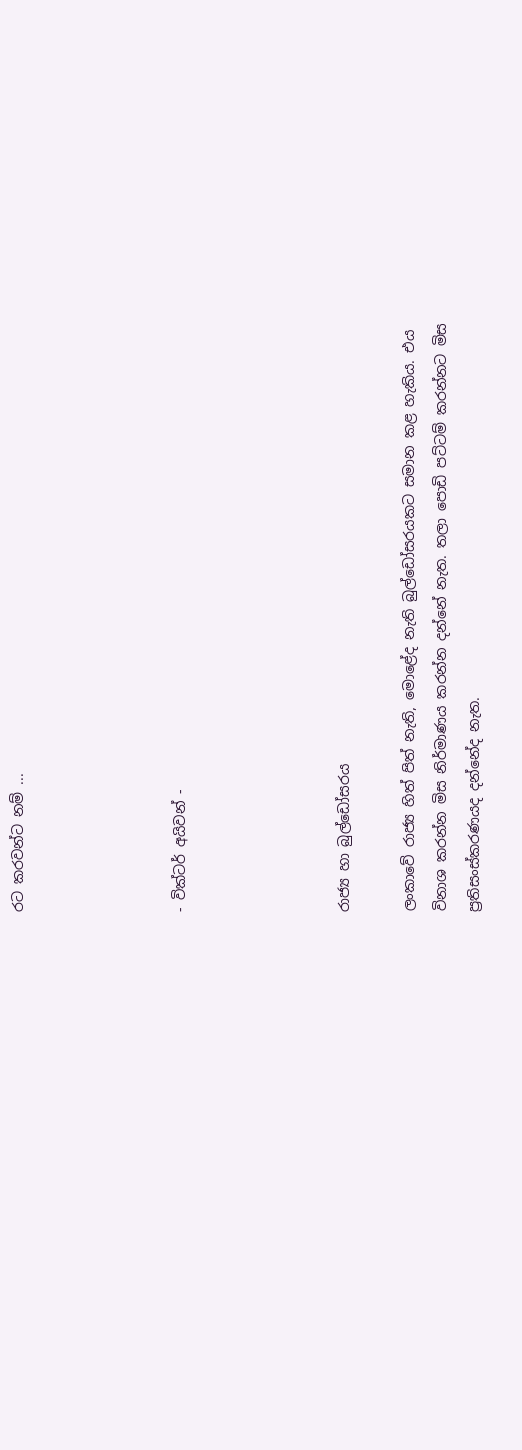රට කරවන්ට නම් ...




- වික්ටර් අයිවන් -




රාජ්‍ය හා බුල්ඩෝසරය

ලංකාවේ රාජ්‍ය හිත් පිත් නැති, මොළේද නැති බුල්ඩෝසරයකට සමාන කළ හැකිය. එය විනාශ කරන්න මිස නිර්මාණය කරන්න දන්නේ නැත. තලා පොඩි පට්ටම් කරන්නට මිස ප්‍රතිසංස්කරණයද දන්නේද නැත.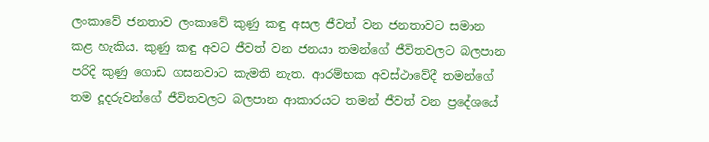ලංකාවේ ජනතාව ලංකාවේ කුණු කඳු අසල ජීවත් වන ජනතාවට සමාන කළ හැකිය. කුණු කඳු අවට ජීවත් වන ජනයා තමන්ගේ ජීවිතවලට බලපාන පරිදි කුණු ගොඩ ගසනවාට කැමති නැත. ආරම්භක අවස්ථාවේදී තමන්ගේ තම දූදරුවන්ගේ ජීවිතවලට බලපාන ආකාරයට තමන් ජීවත් වන ප්‍රදේශයේ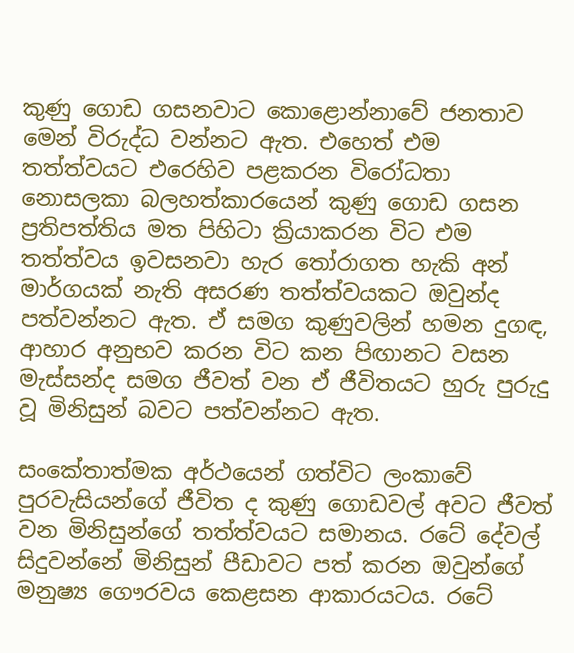කුණු ගොඩ ගසනවාට කොළොන්නාවේ ජනතාව මෙන් විරුද්ධ වන්නට ඇත. එහෙත් එම තත්ත්වයට එරෙහිව පළකරන විරෝධතා නොසලකා බලහත්කාරයෙන් කුණු ගොඩ ගසන ප්‍රතිපත්තිය මත පිහිටා ක්‍රියාකරන විට එම තත්ත්වය ඉවසනවා හැර තෝරාගත හැකි අන් මාර්ගයක් නැති අසරණ තත්ත්වයකට ඔවුන්ද පත්වන්නට ඇත. ඒ සමග කුණුවලින් හමන දුගඳ, ආහාර අනුභව කරන විට කන පිඟානට වසන මැස්සන්ද සමග ජීවත් වන ඒ ජීවිතයට හුරු පුරුදු වූ මිනිසුන් බවට පත්වන්නට ඇත.

සංකේතාත්මක අර්ථයෙන් ගත්විට ලංකාවේ පුරවැසියන්ගේ ජීවිත ද කුණු ගොඩවල් අවට ජීවත් වන මිනිසුන්ගේ තත්ත්වයට සමානය. රටේ දේවල් සිදුවන්නේ මිනිසුන් පීඩාවට පත් කරන ඔවුන්ගේ මනුෂ්‍ය ගෞරවය කෙළසන ආකාරයටය. රටේ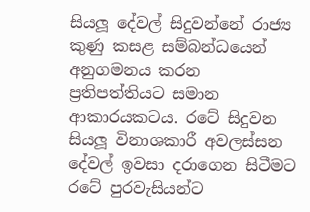සියලූ දේවල් සිදුවන්නේ රාජ්‍ය කුණු කසළ සම්බන්ධයෙන් අනුගමනය කරන ප්‍රතිපත්තියට සමාන ආකාරයකටය. රටේ සිදුවන සියලූ විනාශකාරී අවලස්සන දේවල් ඉවසා දරාගෙන සිටීමට රටේ පුරවැසියන්ට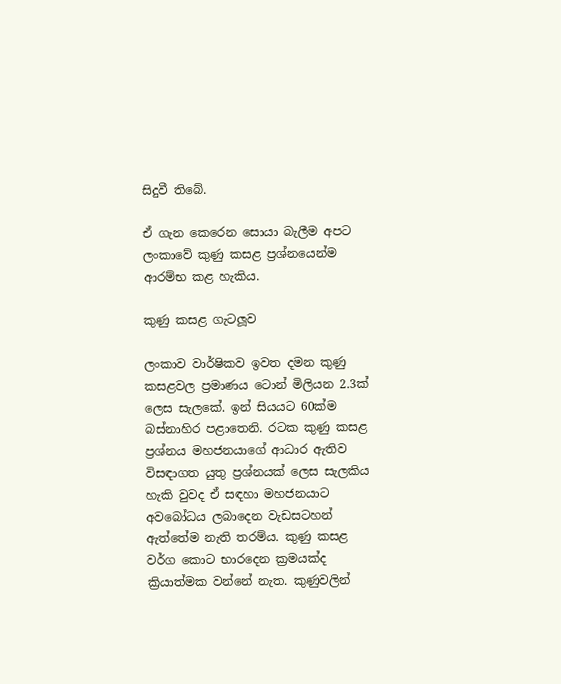සිදුවී තිබේ.

ඒ ගැන කෙරෙන සොයා බැලීම අපට ලංකාවේ කුණු කසළ ප්‍රශ්නයෙන්ම ආරම්භ කළ හැකිය.

කුණු කසළ ගැටලූව

ලංකාව වාර්ෂිකව ඉවත දමන කුණු කසළවල ප්‍රමාණය ටොන් මිලියන 2.3ක් ලෙස සැලකේ. ඉන් සියයට 60ක්ම බස්නාහිර පළාතෙනි. රටක කුණු කසළ ප්‍රශ්නය මහජනයාගේ ආධාර ඇතිව විසඳාගත යුතු ප්‍රශ්නයක් ලෙස සැලකිය හැකි වුවද ඒ සඳහා මහජනයාට අවබෝධය ලබාදෙන වැඩසටහන් ඇත්තේම නැති තරම්ය. කුණු කසළ වර්ග කොට භාරදෙන ක්‍රමයක්ද ක්‍රියාත්මක වන්නේ නැත. කුණුවලින්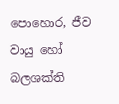පොහොර, ජීව වායු හෝ බලශක්ති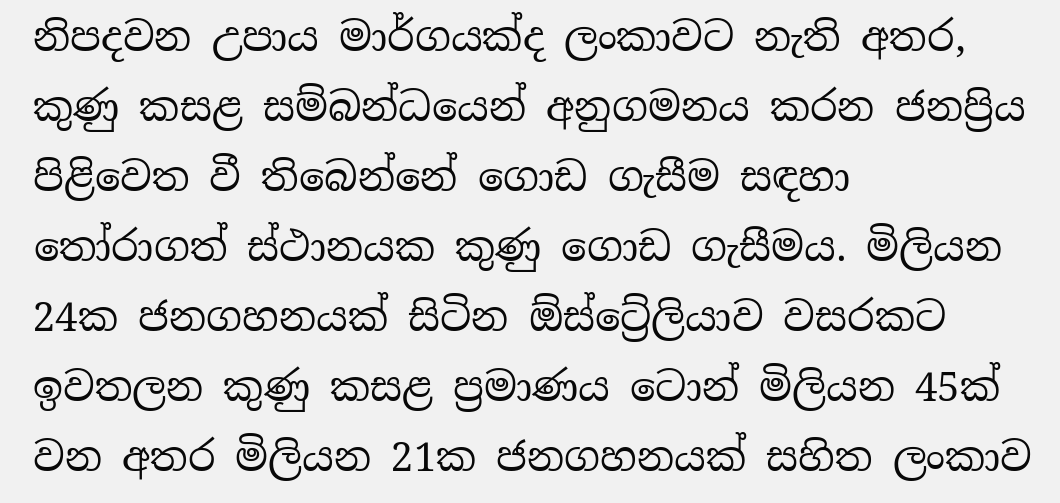නිපදවන උපාය මාර්ගයක්ද ලංකාවට නැති අතර, කුණු කසළ සම්බන්ධයෙන් අනුගමනය කරන ජනප්‍රිය පිළිවෙත වී තිබෙන්නේ ගොඩ ගැසීම සඳහා තෝරාගත් ස්ථානයක කුණු ගොඩ ගැසීමය. මිලියන 24ක ජනගහනයක් සිටින ඕස්ට්‍රේලියාව වසරකට ඉවතලන කුණු කසළ ප්‍රමාණය ටොන් මිලියන 45ක් වන අතර මිලියන 21ක ජනගහනයක් සහිත ලංකාව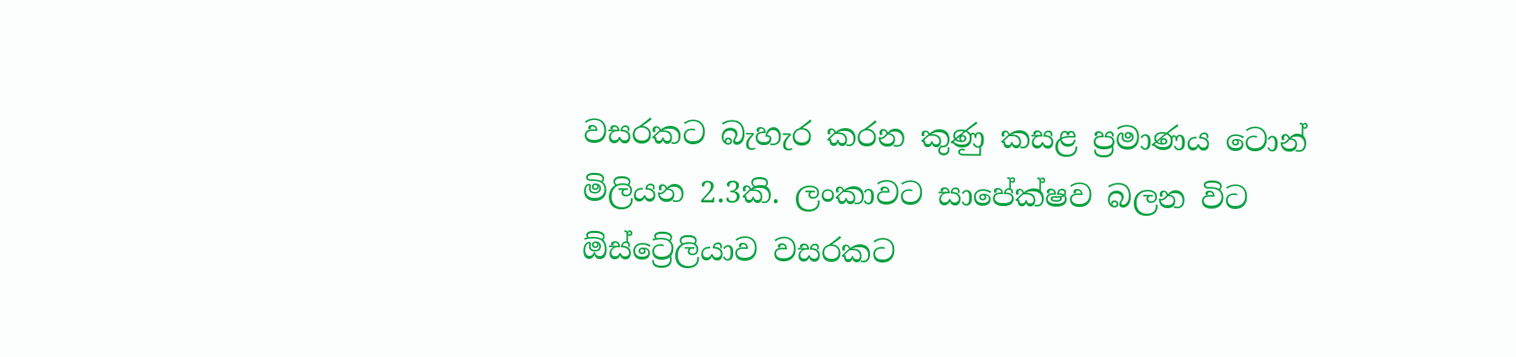වසරකට බැහැර කරන කුණු කසළ ප්‍රමාණය ටොන් මිලියන 2.3කි. ලංකාවට සාපේක්ෂව බලන විට ඕස්ට්‍රේලියාව වසරකට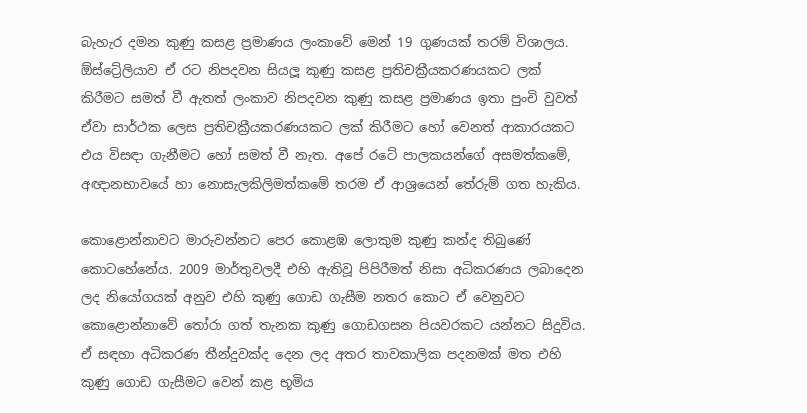බැහැර දමන කුණු කසළ ප්‍රමාණය ලංකාවේ මෙන් 19 ගුණයක් තරම් විශාලය. ඕස්ට්‍රේලියාව ඒ රට නිපදවන සියලූ කුණු කසළ ප්‍රතිචක්‍රීයකරණයකට ලක් කිරීමට සමත් වී ඇතත් ලංකාව නිපදවන කුණු කසළ ප්‍රමාණය ඉතා පුංචි වුවත් ඒවා සාර්ථක ලෙස ප්‍රතිචක්‍රීයකරණයකට ලක් කිරීමට හෝ වෙනත් ආකාරයකට එය විසඳා ගැනීමට හෝ සමත් වී නැත. අපේ රටේ පාලකයන්ගේ අසමත්කමේ, අඥානභාවයේ හා නොසැලකිලිමත්කමේ තරම ඒ ආශ්‍රයෙන් තේරුම් ගත හැකිය.

කොළොන්නාවට මාරුවන්නට පෙර කොළඹ ලොකුම කුණු කන්ද තිබුණේ කොටහේනේය. 2009 මාර්තුවලදී එහි ඇතිවූ පිපිරීමත් නිසා අධිකරණය ලබාදෙන ලද නියෝගයක් අනුව එහි කුණු ගොඩ ගැසීම නතර කොට ඒ වෙනුවට කොළොන්නාවේ තෝරා ගත් තැනක කුණු ගොඩගසන පියවරකට යන්නට සිදුවිය. ඒ සඳහා අධිකරණ තීන්දුවක්ද දෙන ලද අතර තාවකාලික පදනමක් මත එහි කුණු ගොඩ ගැසීමට වෙන් කළ භූමිය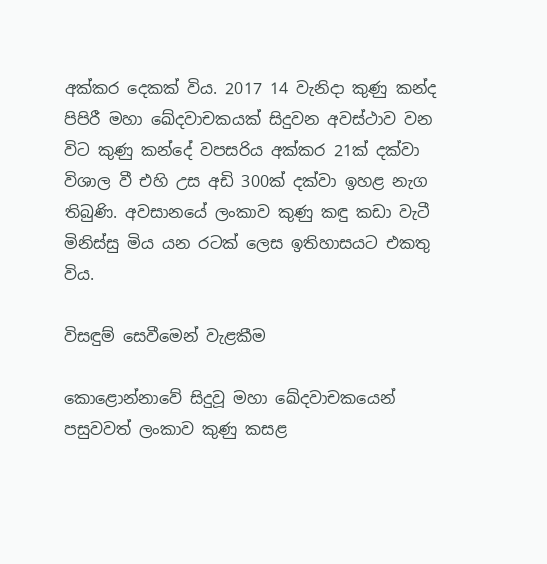අක්කර දෙකක් විය. 2017 14 වැනිදා කුණු කන්ද පිපිරී මහා ඛේදවාචකයක් සිදුවන අවස්ථාව වන විට කුණු කන්දේ වපසරිය අක්කර 21ක් දක්වා විශාල වී එහි උස අඩි 300ක් දක්වා ඉහළ නැග තිබුණි. අවසානයේ ලංකාව කුණු කඳු කඩා වැටී මිනිස්සු මිය යන රටක් ලෙස ඉතිහාසයට එකතු විය.

විසඳුම් සෙවීමෙන් වැළකීම

කොළොන්නාවේ සිදුවූ මහා ඛේදවාචකයෙන් පසුවවත් ලංකාව කුණු කසළ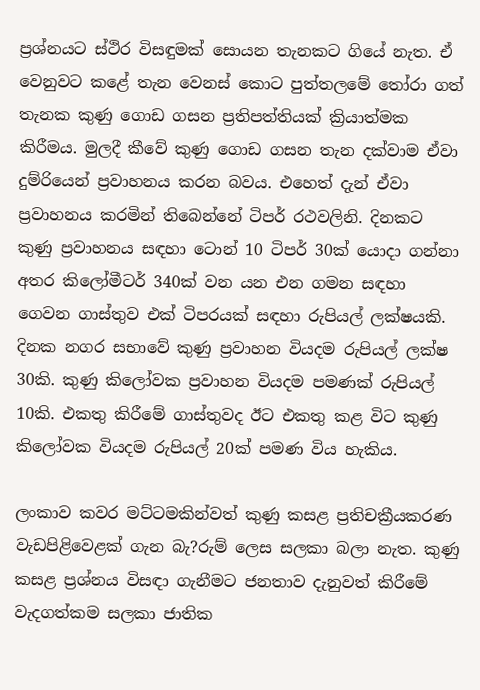ප්‍රශ්නයට ස්ථිර විසඳුමක් සොයන තැනකට ගියේ නැත. ඒ වෙනුවට කළේ තැන වෙනස් කොට පුත්තලමේ තෝරා ගත් තැනක කුණු ගොඩ ගසන ප්‍රතිපත්තියක් ක්‍රියාත්මක කිරීමය. මුලදී කීවේ කුණු ගොඩ ගසන තැන දක්වාම ඒවා දුම්රියෙන් ප්‍රවාහනය කරන බවය. එහෙත් දැන් ඒවා ප්‍රවාහනය කරමින් තිබෙන්නේ ටිපර් රථවලිනි. දිනකට කුණු ප්‍රවාහනය සඳහා ටොන් 10 ටිපර් 30ක් යොදා ගන්නා අතර කිලෝමීටර් 340ක් වන යන එන ගමන සඳහා ගෙවන ගාස්තුව එක් ටිපරයක් සඳහා රුපියල් ලක්ෂයකි. දිනක නගර සභාවේ කුණු ප්‍රවාහන වියදම රුපියල් ලක්ෂ 30කි. කුණු කිලෝවක ප්‍රවාහන වියදම පමණක් රුපියල් 10කි. එකතු කිරීමේ ගාස්තුවද ඊට එකතු කළ විට කුණු කිලෝවක වියදම රුපියල් 20ක් පමණ විය හැකිය.

ලංකාව කවර මට්ටමකින්වත් කුණු කසළ ප්‍රතිචක්‍රීයකරණ වැඩපිළිවෙළක් ගැන බැ?රුම් ලෙස සලකා බලා නැත. කුණු කසළ ප්‍රශ්නය විසඳා ගැනීමට ජනතාව දැනුවත් කිරීමේ වැදගත්කම සලකා ජාතික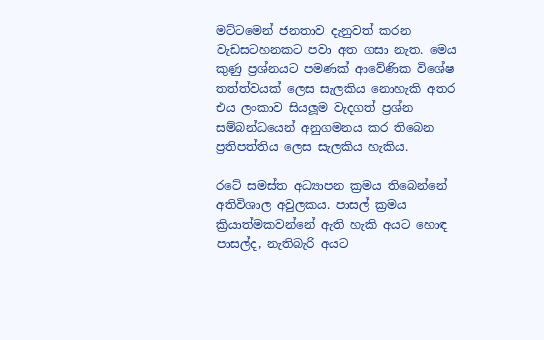මට්ටමෙන් ජනතාව දැනුවත් කරන වැඩසටහනකට පවා අත ගසා නැත. මෙය කුණු ප්‍රශ්නයට පමණක් ආවේණික විශේෂ තත්ත්වයක් ලෙස සැලකිය නොහැකි අතර එය ලංකාව සියලූම වැදගත් ප්‍රශ්න සම්බන්ධයෙන් අනුගමනය කර තිබෙන ප්‍රතිපත්තිය ලෙස සැලකිය හැකිය.

රටේ සමස්ත අධ්‍යාපන ක්‍රමය තිබෙන්නේ අතිවිශාල අවුලකය. පාසල් ක්‍රමය ක්‍රියාත්මකවන්නේ ඇති හැකි අයට හොඳ පාසල්ද, නැතිබැරි අයට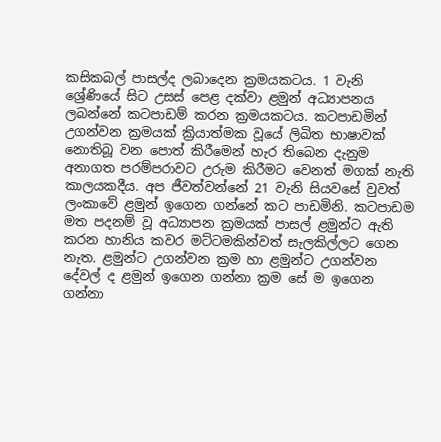කසිකබල් පාසල්ද ලබාදෙන ක්‍රමයකටය. 1 වැනි ශ්‍රේණියේ සිට උසස් පෙළ දක්වා ළමුන් අධ්‍යාපනය ලබන්නේ කටපාඩම් කරන ක්‍රමයකටය. කටපාඩමින් උගන්වන ක්‍රමයක් ක්‍රියාත්මක වූයේ ලිඛිත භාෂාවක් නොතිබූ වන පොත් කිරීමෙන් හැර තිබෙන දැනුම අනාගත පරම්පරාවට උරුම කිරීමට වෙනත් මගක් නැති කාලයකදීය. අප ජීවත්වන්නේ 21 වැනි සියවසේ වුවත් ලංකාවේ ළමුන් ඉගෙන ගන්නේ කට පාඩමිනි. කටපාඩම මත පදනම් වූ අධ්‍යාපන ක්‍රමයක් පාසල් ළමුන්ට ඇති කරන හානිය කවර මට්ටමකින්වත් සැලකිල්ලට ගෙන නැත. ළමුන්ට උගන්වන ක්‍රම හා ළමුන්ට උගන්වන දේවල් ද ළමුන් ඉගෙන ගන්නා ක්‍රම සේ ම ඉගෙන ගන්නා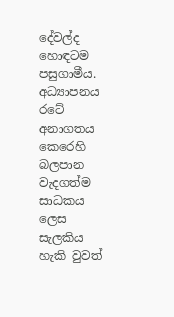දේවල්ද හොඳටම පසුගාමීය. අධ්‍යාපනය රටේ අනාගතය කෙරෙහි බලපාන වැදගත්ම සාධකය ලෙස සැලකිය හැකි වුවත්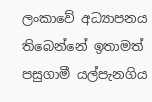ලංකාවේ අධ්‍යාපනය තිබෙන්නේ ඉතාමත් පසුගාමී යල්පැනගිය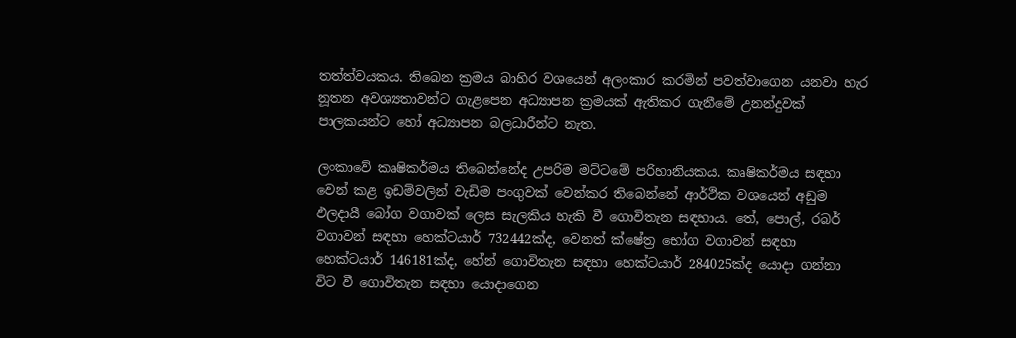තත්ත්වයකය. තිබෙන ක්‍රමය බාහිර වශයෙන් අලංකාර කරමින් පවත්වාගෙන යනවා හැර නූතන අවශ්‍යතාවන්ට ගැළපෙන අධ්‍යාපන ක්‍රමයක් ඇතිකර ගැනීමේ උනන්දුවක් පාලකයන්ට හෝ අධ්‍යාපන බලධාරීන්ට නැත.

ලංකාවේ කෘෂිකර්මය තිබෙන්නේද උපරිම මට්ටමේ පරිහානියකය. කෘෂිකර්මය සඳහා වෙන් කළ ඉඩම්වලින් වැඩිම පංගුවක් වෙන්කර තිබෙන්නේ ආර්ථික වශයෙන් අඩුම ඵලදායී බෝග වගාවක් ලෙස සැලකිය හැකි වී ගොවිතැන සඳහාය. තේ, පොල්, රබර් වගාවන් සඳහා හෙක්ටයාර් 732442ක්ද, වෙනත් ක්ෂේත්‍ර භෝග වගාවන් සඳහා හෙක්ටයාර් 146181ක්ද, හේන් ගොවිතැන සඳහා හෙක්ටයාර් 284025ක්ද යොදා ගන්නා විට වී ගොවිතැන සඳහා යොදාගෙන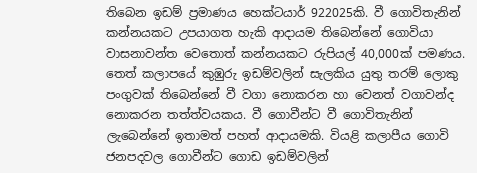තිබෙන ඉඩම් ප්‍රමාණය හෙක්ටයාර් 922025කි. වී ගොවිතැනින් කන්නයකට උපයාගත හැකි ආදායම තිබෙන්නේ ගොවියා වාසනාවන්ත වෙතොත් කන්නයකට රුපියල් 40,000ක් පමණය. තෙත් කලාපයේ කුඹුරු ඉඩම්වලින් සැලකිය යුතු තරම් ලොකු පංගුවක් තිබෙන්නේ වී වගා නොකරන හා වෙනත් වගාවන්ද නොකරන තත්ත්වයකය. වී ගොවීන්ට වී ගොවිතැනින් ලැබෙන්නේ ඉතාමත් පහත් ආදායමකි. වියළි කලාපීය ගොවි ජනපදවල ගොවීන්ට ගොඩ ඉඩම්වලින්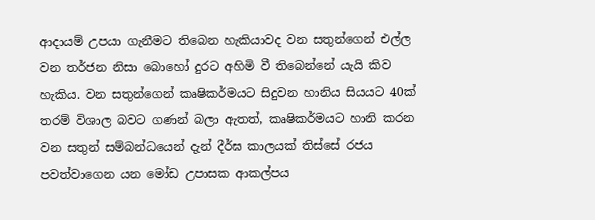ආදායම් උපයා ගැනීමට තිබෙන හැකියාවද වන සතුන්ගෙන් එල්ල වන තර්ජන නිසා බොහෝ දුරට අහිමි වී තිබෙන්නේ යැයි කිව හැකිය. වන සතුන්ගෙන් කෘෂිකර්මයට සිදුවන හානිය සියයට 40ක් තරම් විශාල බවට ගණන් බලා ඇතත්, කෘෂිකර්මයට හානි කරන වන සතුන් සම්බන්ධයෙන් දැන් දීර්ඝ කාලයක් තිස්සේ රජය පවත්වාගෙන යන මෝඩ උපාසක ආකල්පය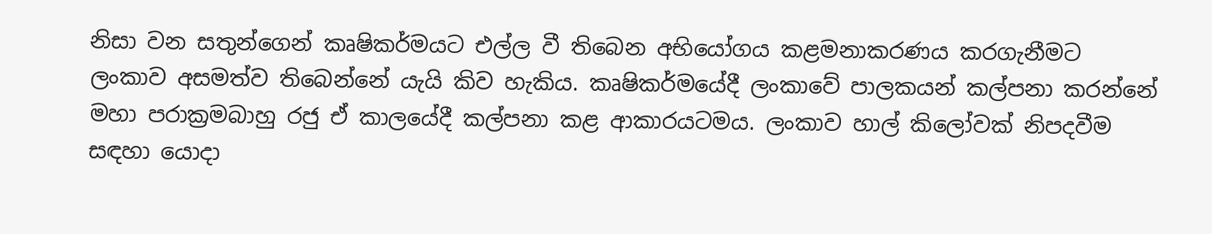නිසා වන සතුන්ගෙන් කෘෂිකර්මයට එල්ල වී තිබෙන අභියෝගය කළමනාකරණය කරගැනීමට ලංකාව අසමත්ව තිබෙන්නේ යැයි කිව හැකිය. කෘෂිකර්මයේදී ලංකාවේ පාලකයන් කල්පනා කරන්නේ මහා පරාක්‍රමබාහු රජු ඒ කාලයේදී කල්පනා කළ ආකාරයටමය. ලංකාව හාල් කිලෝවක් නිපදවීම සඳහා යොදා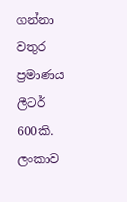ගන්නා වතුර ප්‍රමාණය ලීටර් 600කි. ලංකාව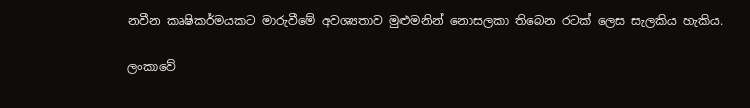නවීන කෘෂිකර්මයකට මාරුවීමේ අවශ්‍යතාව මුළුමනින් නොසලකා තිබෙන රටක් ලෙස සැලකිය හැකිය.

ලංකාවේ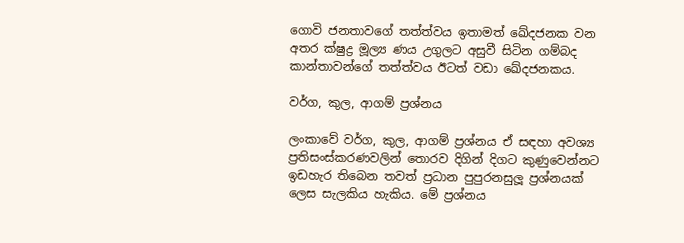ගොවි ජනතාවගේ තත්ත්වය ඉතාමත් ඛේදජනක වන අතර ක්ෂුද්‍ර මූල්‍ය ණය උගුලට අසුවී සිටින ගම්බද කාන්තාවන්ගේ තත්ත්වය ඊටත් වඩා ඛේදජනකය.

වර්ග, කුල, ආගම් ප්‍රශ්නය

ලංකාවේ වර්ග, කුල, ආගම් ප්‍රශ්නය ඒ සඳහා අවශ්‍ය ප්‍රතිසංස්කරණවලින් තොරව දිගින් දිගට කුණුවෙන්නට ඉඩහැර තිබෙන තවත් ප්‍රධාන පුපුරනසුලූ ප්‍රශ්නයක් ලෙස සැලකිය හැකිය. මේ ප්‍රශ්නය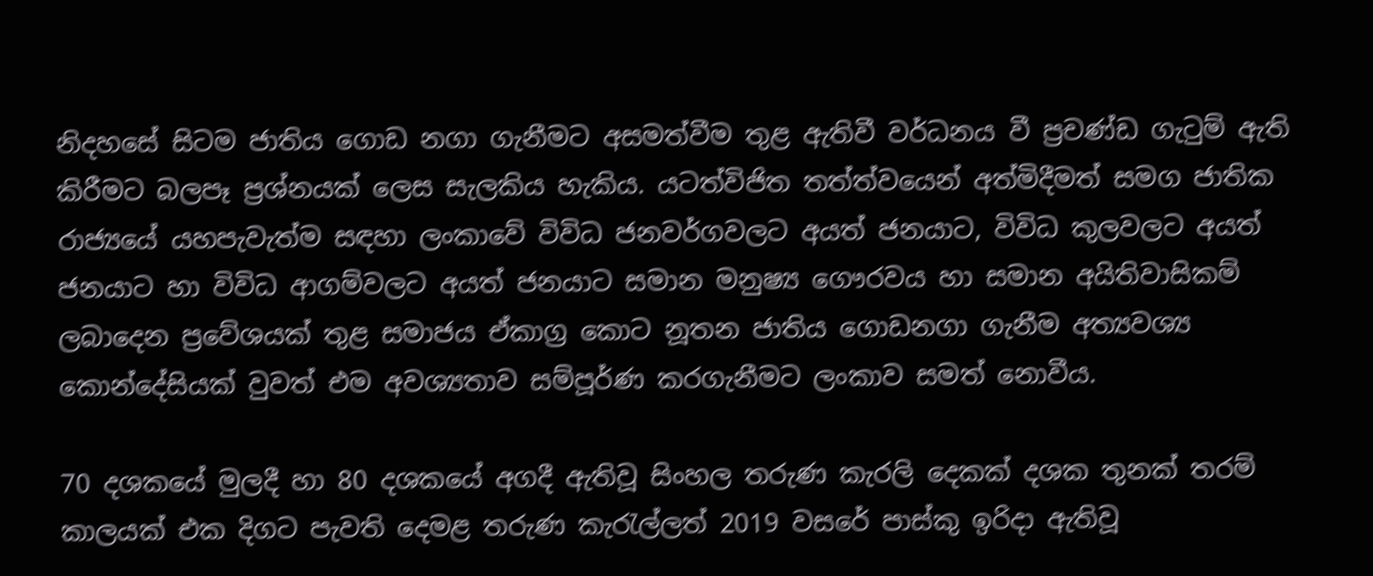නිදහසේ සිටම ජාතිය ගොඩ නගා ගැනීමට අසමත්වීම තුළ ඇතිවී වර්ධනය වී ප්‍රචණ්ඩ ගැටුම් ඇති කිරීමට බලපෑ ප්‍රශ්නයක් ලෙස සැලකිය හැකිය. යටත්විජිත තත්ත්වයෙන් අත්මිදීමත් සමග ජාතික රාජ්‍යයේ යහපැවැත්ම සඳහා ලංකාවේ විවිධ ජනවර්ගවලට අයත් ජනයාට, විවිධ කුලවලට අයත් ජනයාට හා විවිධ ආගම්වලට අයත් ජනයාට සමාන මනුෂ්‍ය ගෞරවය හා සමාන අයිතිවාසිකම් ලබාදෙන ප්‍රවේශයක් තුළ සමාජය ඒකාග්‍ර කොට නූතන ජාතිය ගොඩනගා ගැනීම අත්‍යවශ්‍ය කොන්දේසියක් වුවත් එම අවශ්‍යතාව සම්පූර්ණ කරගැනීමට ලංකාව සමත් නොවීය.

70 දශකයේ මුලදී හා 80 දශකයේ අගදී ඇතිවූ සිංහල තරුණ කැරලි දෙකක් දශක තුනක් තරම් කාලයක් එක දිගට පැවති දෙමළ තරුණ කැරැල්ලත් 2019 වසරේ පාස්කු ඉරිදා ඇතිවූ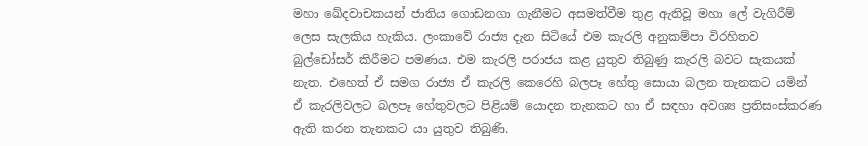මහා ඛේදවාචකයන් ජාතිය ගොඩනගා ගැනීමට අසමත්වීම තුළ ඇතිවූ මහා ලේ වැගිරීම් ලෙස සැලකිය හැකිය. ලංකාවේ රාජ්‍ය දැන සිටියේ එම කැරලි අනුකම්පා විරහිතව බුල්ඩෝසර් කිරීමට පමණය. එම කැරලි පරාජය කළ යුතුව තිබුණු කැරලි බවට සැකයක් නැත. එහෙත් ඒ සමග රාජ්‍ය ඒ කැරලි කෙරෙහි බලපෑ හේතු සොයා බලන තැනකට යමින් ඒ කැරලිවලට බලපෑ හේතුවලට පිළියම් යොදන තැනකට හා ඒ සඳහා අවශ්‍ය ප්‍රතිසංස්කරණ ඇති කරන තැනකට යා යුතුව තිබුණි.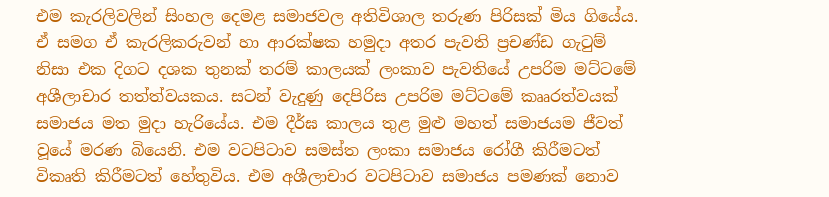එම කැරලිවලින් සිංහල දෙමළ සමාජවල අතිවිශාල තරුණ පිරිසක් මිය ගියේය. ඒ සමග ඒ කැරලිකරුවන් හා ආරක්ෂක හමුදා අතර පැවති ප්‍රචණ්ඩ ගැටුම් නිසා එක දිගට දශක තුනක් තරම් කාලයක් ලංකාව පැවතියේ උපරිම මට්ටමේ අශීලාචාර තත්ත්වයකය. සටන් වැදුණු දෙපිරිස උපරිම මට්ටමේ කෲරත්වයක් සමාජය මත මුදා හැරියේය. එම දීර්ඝ කාලය තුළ මුළු මහත් සමාජයම ජීවත් වූයේ මරණ බියෙනි. එම වටපිටාව සමස්ත ලංකා සමාජය රෝගී කිරීමටත් විකෘති කිරීමටත් හේතුවිය. එම අශීලාචාර වටපිටාව සමාජය පමණක් නොව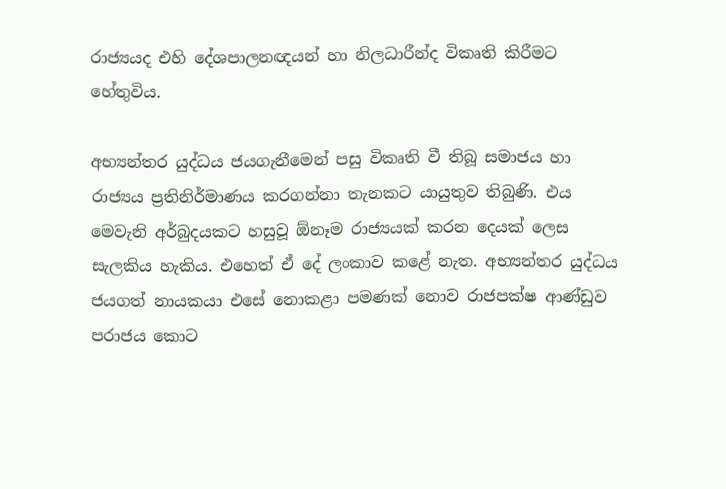රාජ්‍යයද එහි දේශපාලනඥයන් හා නිලධාරීන්ද විකෘති කිරීමට හේතුවිය.

අභ්‍යන්තර යුද්ධය ජයගැනීමෙන් පසු විකෘති වී තිබූ සමාජය හා රාජ්‍යය ප්‍රතිනිර්මාණය කරගන්නා තැනකට යායුතුව තිබුණි. එය මෙවැනි අර්බුදයකට හසුවූ ඕනෑම රාජ්‍යයක් කරන දෙයක් ලෙස සැලකිය හැකිය. එහෙත් ඒ දේ ලංකාව කළේ නැත. අභ්‍යන්තර යුද්ධය ජයගත් නායකයා එසේ නොකළා පමණක් නොව රාජපක්ෂ ආණ්ඩුව පරාජය කොට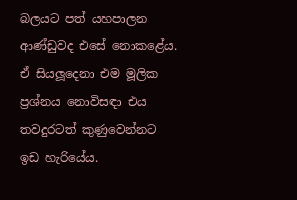බලයට පත් යහපාලන ආණ්ඩුවද එසේ නොකළේය. ඒ සියලූදෙනා එම මූලික ප්‍රශ්නය නොවිසඳා එය තවදුරටත් කුණුවෙන්නට ඉඩ හැරියේය.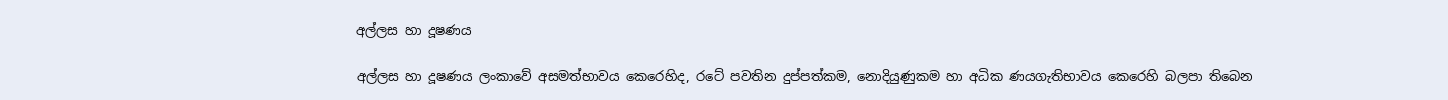අල්ලස හා දූෂණය

අල්ලස හා දූෂණය ලංකාවේ අසමත්භාවය කෙරෙහිද, රටේ පවතින දුප්පත්කම, නොදියුණුකම හා අධික ණයගැතිභාවය කෙරෙහි බලපා තිබෙන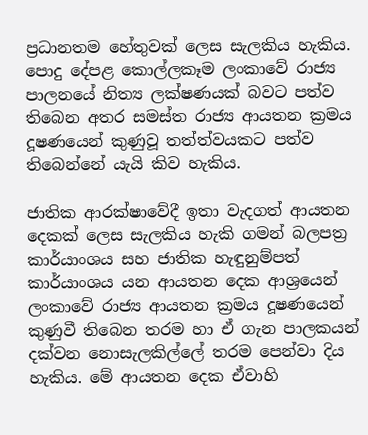ප්‍රධානතම හේතුවක් ලෙස සැලකිය හැකිය. පොදු දේපළ කොල්ලකෑම ලංකාවේ රාජ්‍ය පාලනයේ නිත්‍ය ලක්ෂණයක් බවට පත්ව තිබෙන අතර සමස්ත රාජ්‍ය ආයතන ක්‍රමය දූෂණයෙන් කුණුවූ තත්ත්වයකට පත්ව තිබෙන්නේ යැයි කිව හැකිය.

ජාතික ආරක්ෂාවේදී ඉතා වැදගත් ආයතන දෙකක් ලෙස සැලකිය හැකි ගමන් බලපත්‍ර කාර්යාංශය සහ ජාතික හැඳුනුම්පත් කාර්යාංශය යන ආයතන දෙක ආශ්‍රයෙන් ලංකාවේ රාජ්‍ය ආයතන ක්‍රමය දූෂණයෙන් කුණුවී තිබෙන තරම හා ඒ ගැන පාලකයන් දක්වන නොසැලකිල්ලේ තරම පෙන්වා දිය හැකිය. මේ ආයතන දෙක ඒවාහි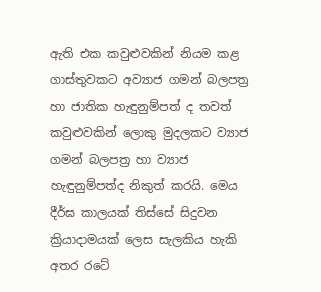ඇති එක කවුළුවකින් නියම කළ ගාස්තුවකට අව්‍යාජ ගමන් බලපත්‍ර හා ජාතික හැඳුනුම්පත් ද තවත් කවුළුවකින් ලොකු මුදලකට ව්‍යාජ ගමන් බලපත්‍ර හා ව්‍යාජ හැඳුනුම්පත්ද නිකුත් කරයි. මෙය දීර්ඝ කාලයක් තිස්සේ සිදුවන ක්‍රියාදාමයක් ලෙස සැලකිය හැකි අතර රටේ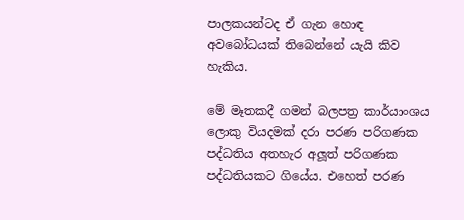පාලකයන්ටද ඒ ගැන හොඳ අවබෝධයක් තිබෙන්නේ යැයි කිව හැකිය.

මේ මෑතකදී ගමන් බලපත්‍ර කාර්යාංශය ලොකු වියදමක් දරා පරණ පරිගණක පද්ධතිය අතහැර අලූත් පරිගණක පද්ධතියකට ගියේය. එහෙත් පරණ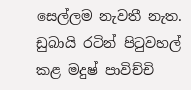සෙල්ලම නැවතී නැත. ඩුබායි රටින් පිටුවහල් කළ මදුෂ් පාවිච්චි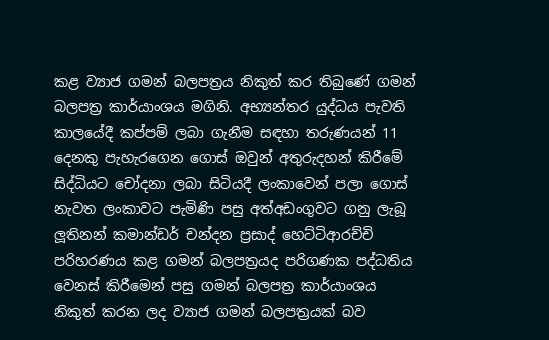කළ ව්‍යාජ ගමන් බලපත්‍රය නිකුත් කර තිබුණේ ගමන් බලපත්‍ර කාර්යාංශය මගිනි. අභ්‍යන්තර යුද්ධය පැවති කාලයේදී කප්පම් ලබා ගැනීම සඳහා තරුණයන් 11 දෙනකු පැහැරගෙන ගොස් ඔවුන් අතුරුදහන් කිරීමේ සිද්ධියට චෝදනා ලබා සිටියදී ලංකාවෙන් පලා ගොස් නැවත ලංකාවට පැමිණි පසු අත්අඩංගුවට ගනු ලැබූ ලූතිනන් කමාන්ඩර් චන්දන ප්‍රසාද් හෙට්ටිආරච්චි පරිහරණය කළ ගමන් බලපත්‍රයද පරිගණක පද්ධතිය වෙනස් කිරීමෙන් පසු ගමන් බලපත්‍ර කාර්යාංශය නිකුත් කරන ලද ව්‍යාජ ගමන් බලපත්‍රයක් බව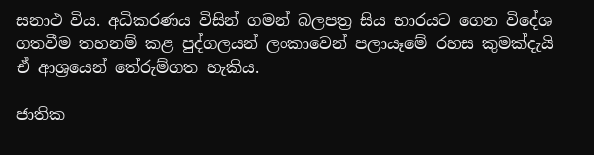සනාථ විය. අධිකරණය විසින් ගමන් බලපත්‍ර සිය භාරයට ගෙන විදේශ ගතවීම තහනම් කළ පුද්ගලයන් ලංකාවෙන් පලායෑමේ රහස කුමක්දැයි ඒ ආශ්‍රයෙන් තේරුම්ගත හැකිය.

ජාතික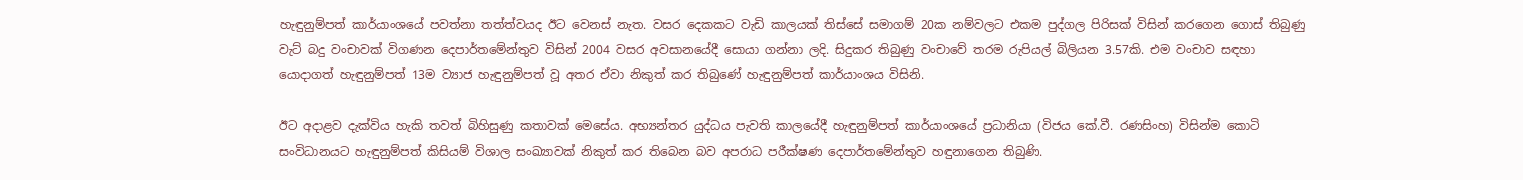හැඳුනුම්පත් කාර්යාංශයේ පවත්නා තත්ත්වයද ඊට වෙනස් නැත. වසර දෙකකට වැඩි කාලයක් තිස්සේ සමාගම් 20ක නම්වලට එකම පුද්ගල පිරිසක් විසින් කරගෙන ගොස් තිබුණු වැට් බදු වංචාවක් විගණන දෙපාර්තමේන්තුව විසින් 2004 වසර අවසානයේදී සොයා ගන්නා ලදි. සිදුකර තිබුණු වංචාවේ තරම රුපියල් බිලියන 3.57කි. එම වංචාව සඳහා යොදාගත් හැඳුනුම්පත් 13ම ව්‍යාජ හැඳුනුම්පත් වූ අතර ඒවා නිකුත් කර තිබුණේ හැඳුනුම්පත් කාර්යාංශය විසිනි.

ඊට අදාළව දැක්විය හැකි තවත් බිහිසුණු කතාවක් මෙසේය. අභ්‍යන්තර යුද්ධය පැවති කාලයේදී හැඳුනුම්පත් කාර්යාංශයේ ප්‍රධානියා (විජය කේ.වී. රණසිංහ) විසින්ම කොටි සංවිධානයට හැඳුනුම්පත් කිසියම් විශාල සංඛ්‍යාවක් නිකුත් කර තිබෙන බව අපරාධ පරීක්ෂණ දෙපාර්තමේන්තුව හඳුනාගෙන තිබුණි.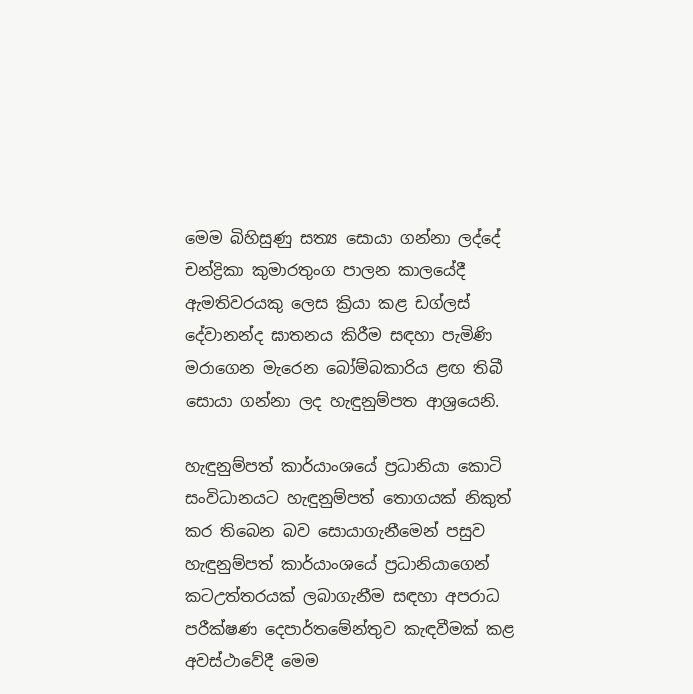මෙම බිහිසුණු සත්‍ය සොයා ගන්නා ලද්දේ චන්ද්‍රිකා කුමාරතුංග පාලන කාලයේදී ඇමතිවරයකු ලෙස ක්‍රියා කළ ඩග්ලස් දේවානන්ද ඝාතනය කිරීම සඳහා පැමිණි මරාගෙන මැරෙන බෝම්බකාරිය ළඟ තිබී සොයා ගන්නා ලද හැඳුනුම්පත ආශ්‍රයෙනි.

හැඳුනුම්පත් කාර්යාංශයේ ප්‍රධානියා කොටි සංවිධානයට හැඳුනුම්පත් තොගයක් නිකුත් කර තිබෙන බව සොයාගැනීමෙන් පසුව හැඳුනුම්පත් කාර්යාංශයේ ප්‍රධානියාගෙන් කටඋත්තරයක් ලබාගැනීම සඳහා අපරාධ පරීක්ෂණ දෙපාර්තමේන්තුව කැඳවීමක් කළ අවස්ථාවේදී මෙම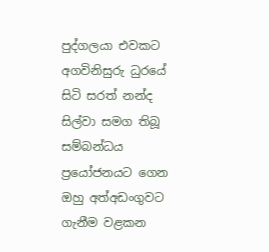පුද්ගලයා එවකට අගවිනිසුරු ධුරයේ සිටි සරත් නන්ද සිල්වා සමග තිබූ සම්බන්ධය ප්‍රයෝජනයට ගෙන ඔහු අත්අඩංගුවට ගැනීම වළකන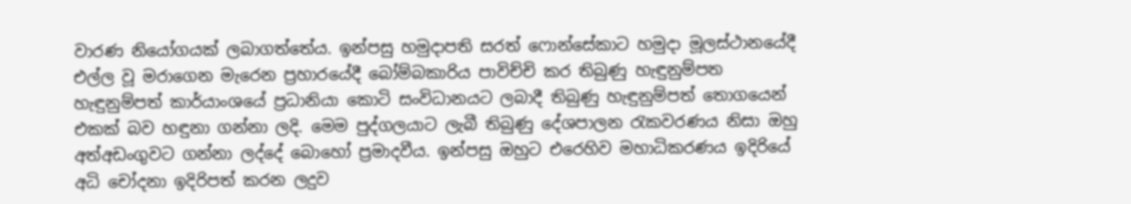වාරණ නියෝගයක් ලබාගත්තේය. ඉන්පසු හමුදාපති සරත් ෆොන්සේකාට හමුදා මූලස්ථානයේදී එල්ල වූ මරාගෙන මැරෙන ප්‍රහාරයේදී බෝම්බකාරිය පාවිච්චි කර තිබුණු හැඳුනුම්පත හැඳුනුම්පත් කාර්යාංශයේ ප්‍රධානියා කොටි සංවිධානයට ලබාදී තිබුණු හැඳුනුම්පත් තොගයෙන් එකක් බව හඳුනා ගන්නා ලදි. මෙම පුද්ගලයාට ලැබී තිබුණු දේශපාලන රැකවරණය නිසා ඔහු අත්අඩංගුවට ගන්නා ලද්දේ බොහෝ ප්‍රමාදවීය. ඉන්පසු ඔහුට එරෙහිව මහාධිකරණය ඉදිරියේ අධි චෝදනා ඉදිරිපත් කරන ලදුව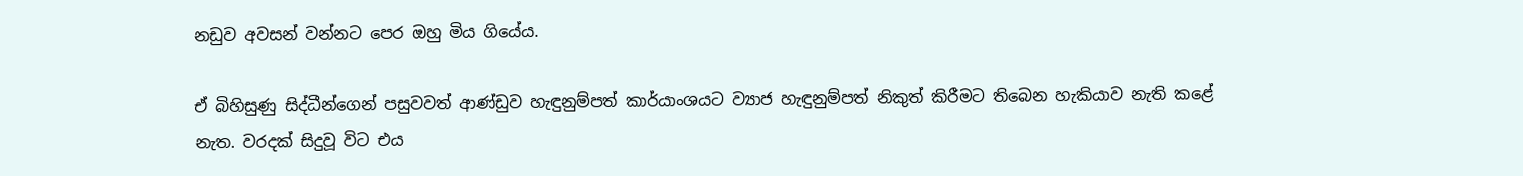නඩුව අවසන් වන්නට පෙර ඔහු මිය ගියේය.

ඒ බිහිසුණු සිද්ධීන්ගෙන් පසුවවත් ආණ්ඩුව හැඳුනුම්පත් කාර්යාංශයට ව්‍යාජ හැඳුනුම්පත් නිකුත් කිරීමට තිබෙන හැකියාව නැති කළේ නැත. වරදක් සිදුවූ විට එය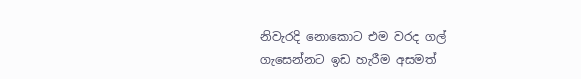නිවැරදි නොකොට එම වරද ගල් ගැසෙන්නට ඉඩ හැරීම අසමත්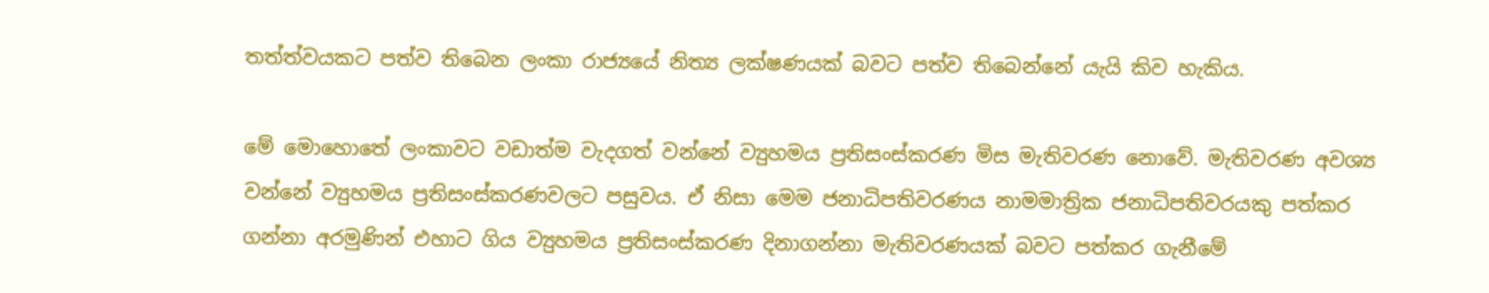තත්ත්වයකට පත්ව තිබෙන ලංකා රාජ්‍යයේ නිත්‍ය ලක්ෂණයක් බවට පත්ව තිබෙන්නේ යැයි කිව හැකිය.

මේ මොහොතේ ලංකාවට වඩාත්ම වැදගත් වන්නේ ව්‍යුහමය ප්‍රතිසංස්කරණ මිස මැතිවරණ නොවේ. මැතිවරණ අවශ්‍ය වන්නේ ව්‍යුහමය ප්‍රතිසංස්කරණවලට පසුවය. ඒ නිසා මෙම ජනාධිපතිවරණය නාමමාත්‍රික ජනාධිපතිවරයකු පත්කර ගන්නා අරමුණින් එහාට ගිය ව්‍යුහමය ප්‍රතිසංස්කරණ දිනාගන්නා මැතිවරණයක් බවට පත්කර ගැනීමේ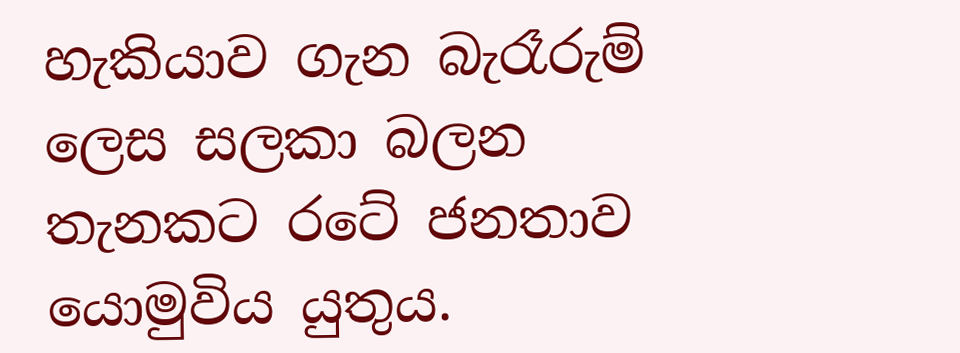හැකියාව ගැන බැරෑරුම් ලෙස සලකා බලන තැනකට රටේ ජනතාව යොමුවිය යුතුය.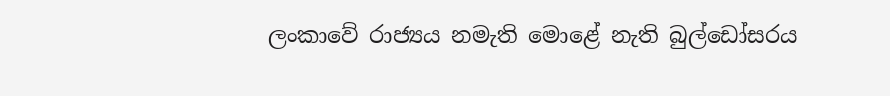ලංකාවේ රාජ්‍යය නමැති මොළේ නැති බුල්ඩෝසරය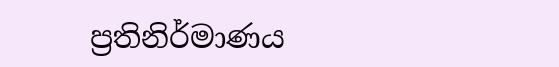ප්‍රතිනිර්මාණය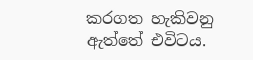කරගත හැකිවනු ඇත්තේ එවිටය.